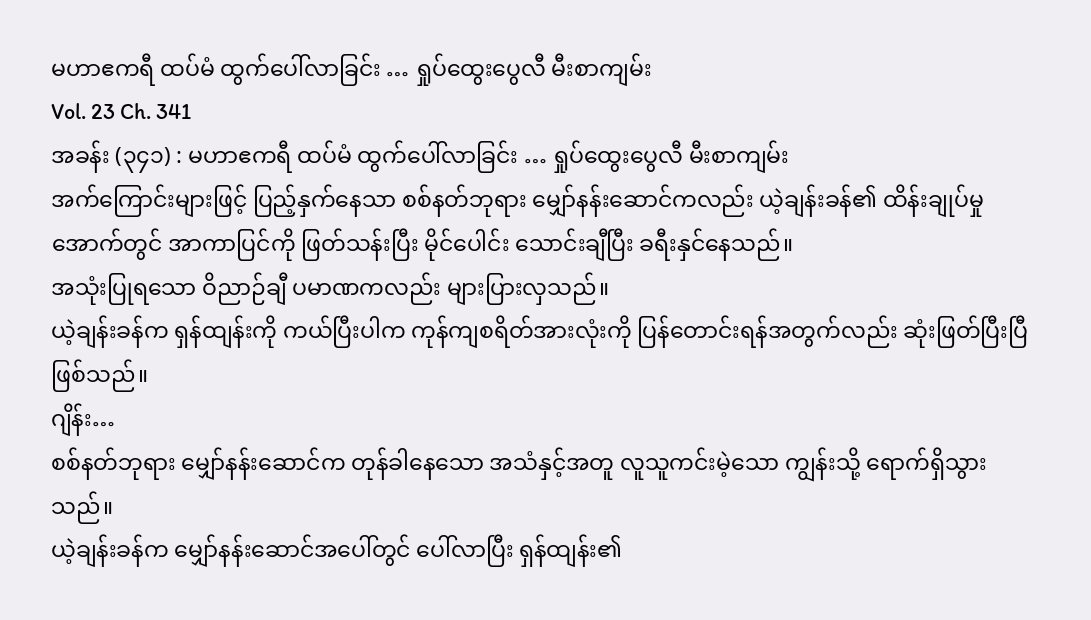မဟာဧကရီ ထပ်မံ ထွက်ပေါ်လာခြင်း … ရှုပ်ထွေးပွေလီ မီးစာကျမ်း
Vol. 23 Ch. 341
အခန်း (၃၄၁) : မဟာဧကရီ ထပ်မံ ထွက်ပေါ်လာခြင်း … ရှုပ်ထွေးပွေလီ မီးစာကျမ်း
အက်ကြောင်းများဖြင့် ပြည့်နှက်နေသာ စစ်နတ်ဘုရား မျှော်နန်းဆောင်ကလည်း ယဲ့ချန်းခန်၏ ထိန်းချုပ်မှုအောက်တွင် အာကာပြင်ကို ဖြတ်သန်းပြီး မိုင်ပေါင်း သောင်းချီပြီး ခရီးနှင်နေသည်။
အသုံးပြုရသော ဝိညာဉ်ချီ ပမာဏကလည်း များပြားလှသည်။
ယဲ့ချန်းခန်က ရှန်ထျန်းကို ကယ်ပြီးပါက ကုန်ကျစရိတ်အားလုံးကို ပြန်တောင်းရန်အတွက်လည်း ဆုံးဖြတ်ပြီးပြီ ဖြစ်သည်။
ဂျိန်း…
စစ်နတ်ဘုရား မျှော်နန်းဆောင်က တုန်ခါနေသော အသံနှင့်အတူ လူသူကင်းမဲ့သော ကျွန်းသို့ ရောက်ရှိသွားသည်။
ယဲ့ချန်းခန်က မျှော်နန်းဆောင်အပေါ်တွင် ပေါ်လာပြီး ရှန်ထျန်း၏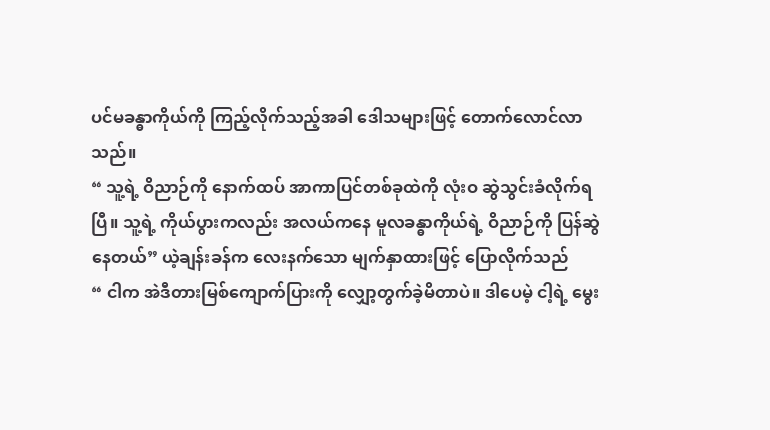ပင်မခန္ဓာကိုယ်ကို ကြည့်လိုက်သည့်အခါ ဒေါသများဖြင့် တောက်လောင်လာသည်။
“ သူ့ရဲ့ ဝိညာဉ်ကို နောက်ထပ် အာကာပြင်တစ်ခုထဲကို လုံးဝ ဆွဲသွင်းခံလိုက်ရပြီ။ သူ့ရဲ့ ကိုယ်ပွားကလည်း အလယ်ကနေ မူလခန္ဓာကိုယ်ရဲ့ ဝိညာဉ်ကို ပြန်ဆွဲနေတယ်” ယဲ့ချန်းခန်က လေးနက်သော မျက်နှာထားဖြင့် ပြောလိုက်သည်
“ ငါက အဲဒီတားမြစ်ကျောက်ပြားကို လျှော့တွက်ခဲ့မိတာပဲ။ ဒါပေမဲ့ ငါ့ရဲ့ မွေး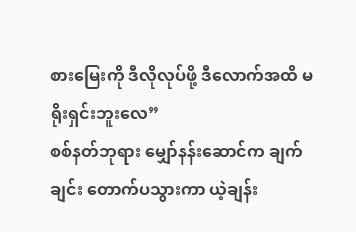စားမြေးကို ဒီလိုလုပ်ဖို့ ဒီလောက်အထိ မရိုးရှင်းဘူးလေ”
စစ်နတ်ဘုရား မျှော်နန်းဆောင်က ချက်ချင်း တောက်ပသွားကာ ယဲ့ချန်း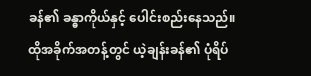ခန်၏ ခန္ဓာကိုယ်နှင့် ပေါင်းစည်းနေသည်။
ထိုအခိုက်အတန့်တွင် ယဲ့ချန်းခန်၏ ပုံရိပ်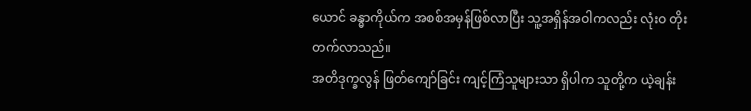ယောင် ခန္ဓာကိုယ်က အစစ်အမှန်ဖြစ်လာပြီး သူ့အရှိန်အဝါကလည်း လုံးဝ တိုးတက်လာသည်။
အတိဒုက္ခလွန် ဖြတ်ကျော်ခြင်း ကျင့်ကြံသူများသာ ရှိပါက သူတို့က ယဲ့ချန်း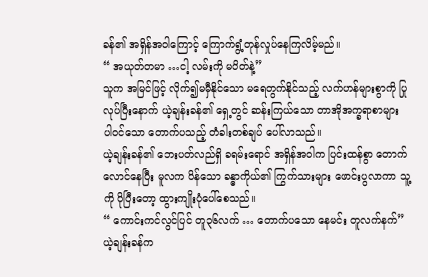ခန်၏ အရှိန်အဝါကြောင့် ကြောက်ရွံ့တုန်လှုပ်နေကြလိမ့်မည်။
“ အယုတ်တမာ …ငါ့ လမ်းကို မပိတ်နဲ့”
သူက အမြင်ဖြင့် လိုက်၍မမှီနိုင်သော မရေတွက်နိုင်သည့် လက်ဟန်များစွာကို ပြုလုပ်ပြီးနောက် ယဲ့ချန်းခန်၏ ရှေ့တွင် ဆန်းကြယ်သော တာအိုအက္ခရာစာများ ပါဝင်သော တောက်ပသည့် တံခါးတစ်ချပ် ပေါ်လာသည်။
ယဲ့ချန်းခန်၏ ဘေးပတ်လည်ရှိ ခရမ်းရောင် အရှိန်အဝါက ပြင်းထန်စွာ တောက်လောင်နေပြီး မူလက ပိန်သော ခန္ဓာကိုယ်၏ ကြွက်သားများ ဖောင်းပွလာကာ သူ့ကို ပိုပြီးတော့ ထွားကျိုးပုံပေါ်စေသည်။
“ ကောင်းကင်လွင်ပြင် တူ၃၆လက် … တောက်ပသော နေမင်း တူလက်နက်”
ယဲ့ချန်းခန်က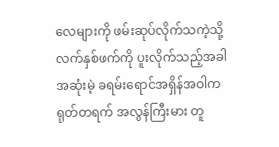လေများကို ဖမ်းဆုပ်လိုက်သကဲ့သို့ လက်နှစ်ဖက်ကို ပူးလိုက်သည့်အခါ အဆုံးမဲ့ ခရမ်းရောင်အရှိန်အဝါက ရုတ်တရက် အလွန်ကြီးမား တူ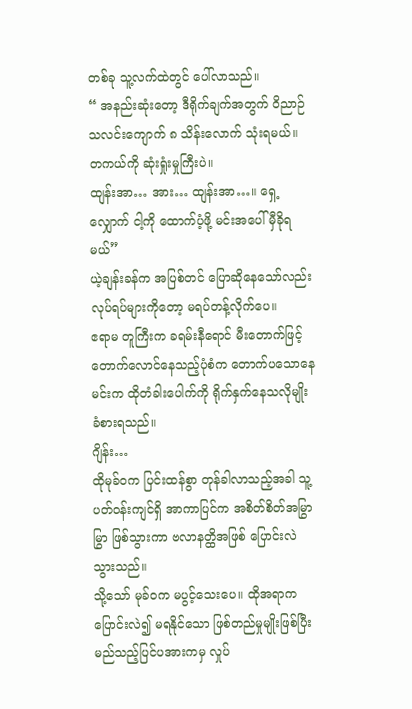တစ်ခု သူ့လက်ထဲတွင် ပေါ်လာသည်။
“ အနည်းဆုံးတော့ ဒီရိုက်ချက်အတွက် ဝိညာဉ်သလင်းကျောက် ၈ သိန်းလောက် သုံးရမယ်။ တကယ်ကို ဆုံးရှုံးမှုကြီးပဲ။
ထျန်းအာ… အား… ထျန်းအာ…။ ရှေ့လျှောက် ငါ့ကို ထောက်ပံ့ဖို့ မင်းအပေါ် မှီခိုရမယ်”
ယဲ့ချန်းခန်က အပြစ်တင် ပြောဆိုနေသော်လည်း လုပ်ရပ်များကိုတော့ မရပ်တန့်လိုက်ပေ။
ဧရာမ တူကြီးက ခရမ်းနီရောင် မီးတောက်ဖြင့် တောက်လောင်နေသည့်ပုံစံက တောက်ပသောနေမင်းက ထိုတံခါးပေါက်ကို ရိုက်နှက်နေသလိုမျိုး ခံစားရသည်။
ဂျိန်း…
ထိုမုခ်ဝက ပြင်းထန်စွာ တုန်ခါလာသည့်အခါ သူ့ပတ်ဝန်းကျင်ရှိ အာကာပြင်က အစိတ်စိတ်အမြွာမြွာ ဖြစ်သွားကာ ဗလာနတ္ထိအဖြစ် ပြောင်းလဲသွားသည်။
သို့သော် မုခ်ဝက မပွင့်သေးပေ။ ထိုအရာက ပြောင်းလဲ၍ မရနိုင်သော ဖြစ်တည်မှုမျိုးဖြစ်ပြီး မည်သည့်ပြင်ပအားကမှ လှုပ်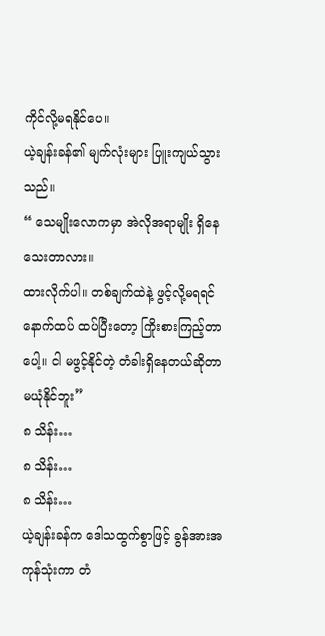ကိုင်လို့မရနိုင်ပေ။
ယဲ့ချန်းခန်၏ မျက်လုံးများ ပြူးကျယ်သွားသည်။
“ သေမျိုးလောကမှာ အဲလိုအရာမျိုး ရှိနေသေးတာလား။
ထားလိုက်ပါ။ တစ်ချက်ထဲနဲ့ ဖွင့်လို့မရရင် နောက်ထပ် ထပ်ပြီးတော့ ကြိုးစားကြည့်တာပေါ့။ ငါ မဖွင့်နိုင်တဲ့ တံခါးရှိနေတယ်ဆိုတာ မယုံနိုင်ဘူး”
၈ သိန်း…
၈ သိန်း…
၈ သိန်း…
ယဲ့ချန်းခန်က ဒေါသထွက်စွာဖြင့် ခွန်အားအကုန်သုံးကာ တံ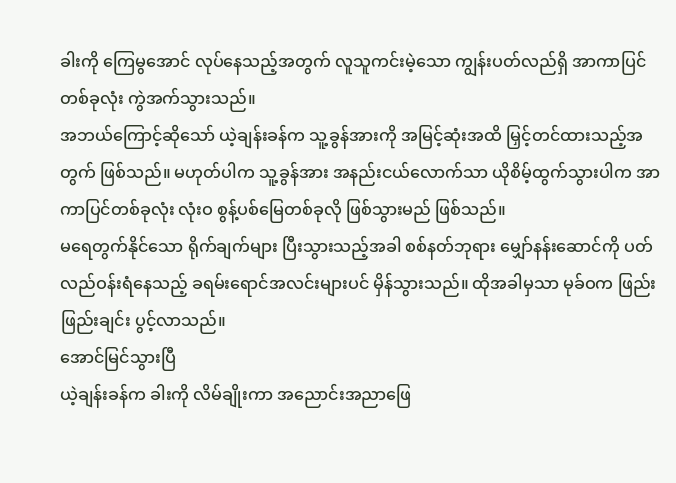ခါးကို ကြေမွအောင် လုပ်နေသည့်အတွက် လူသူကင်းမဲ့သော ကျွန်းပတ်လည်ရှိ အာကာပြင်တစ်ခုလုံး ကွဲအက်သွားသည်။
အဘယ်ကြောင့်ဆိုသော် ယဲ့ချန်းခန်က သူ့ခွန်အားကို အမြင့်ဆုံးအထိ မြှင့်တင်ထားသည့်အတွက် ဖြစ်သည်။ မဟုတ်ပါက သူ့ခွန်အား အနည်းငယ်လောက်သာ ယိုစိမ့်ထွက်သွားပါက အာကာပြင်တစ်ခုလုံး လုံးဝ စွန့်ပစ်မြေတစ်ခုလို ဖြစ်သွားမည် ဖြစ်သည်။
မရေတွက်နိုင်သော ရိုက်ချက်များ ပြီးသွားသည့်အခါ စစ်နတ်ဘုရား မျှော်နန်းဆောင်ကို ပတ်လည်ဝန်းရံနေသည့် ခရမ်းရောင်အလင်းများပင် မှိန်သွားသည်။ ထိုအခါမှသာ မုခ်ဝက ဖြည်းဖြည်းချင်း ပွင့်လာသည်။
အောင်မြင်သွားပြီ
ယဲ့ချန်းခန်က ခါးကို လိမ်ချိုးကာ အညောင်းအညာဖြေ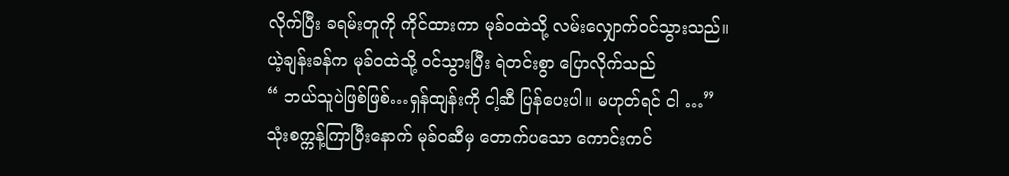လိုက်ပြီး ခရမ်းတူကို ကိုင်ထားကာ မုခ်ဝထဲသို့ လမ်းလျှောက်ဝင်သွားသည်။
ယဲ့ချန်းခန်က မုခ်ဝထဲသို့ ဝင်သွားပြီး ရဲတင်းစွာ ပြောလိုက်သည်
“ ဘယ်သူပဲဖြစ်ဖြစ်…ရှန်ထျန်းကို ငါ့ဆီ ပြန်ပေးပါ။ မဟုတ်ရင် ငါ …”
သုံးစက္ကန့်ကြာပြီးနောက် မုခ်ဝဆီမှ တောက်ပသော ကောင်းကင်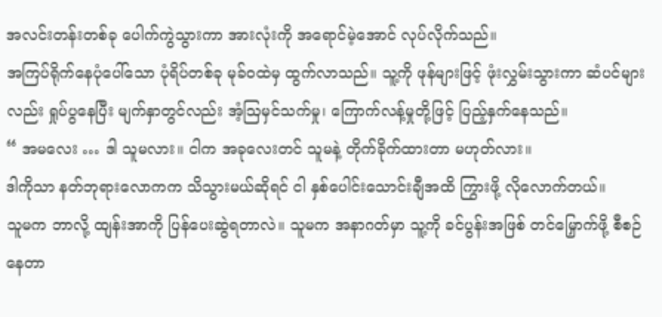အလင်းတန်းတစ်ခု ပေါက်ကွဲသွားကာ အားလုံးကို အရောင်မဲ့အောင် လုပ်လိုက်သည်။
အကြပ်ရိုက်နေပုံပေါ်သော ပုံရိပ်တစ်ခု မုခ်ဝထဲမှ ထွက်လာသည်။ သူ့ကို ဖုန်များဖြင့် ဖုံးလွှမ်းသွားကာ ဆံပင်များလည်း ရှုပ်ပွနေပြီး မျက်နှာတွင်လည်း အံ့ဩမှင်သက်မှု၊ ကြောက်လန့်မှုတို့ဖြင့် ပြည့်နှက်နေသည်။
“ အမလေး … ဒါ သူမလား။ ငါက အခုလေးတင် သူမနဲ့ တိုက်ခိုက်ထားတာ မဟုတ်လား။
ဒါကိုသာ နတ်ဘုရားလောကက သိသွားမယ်ဆိုရင် ငါ နှစ်ပေါင်းသောင်းချီအထိ ကြွားဖို့ လိုလောက်တယ်။
သူမက ဘာလို့ ထျန်းအာကို ပြန်ပေးဆွဲရတာလဲ။ သူမက အနာဂတ်မှာ သူ့ကို ခင်ပွန်းအဖြစ် တင်မြှောက်ဖို့ စီစဉ်နေတာ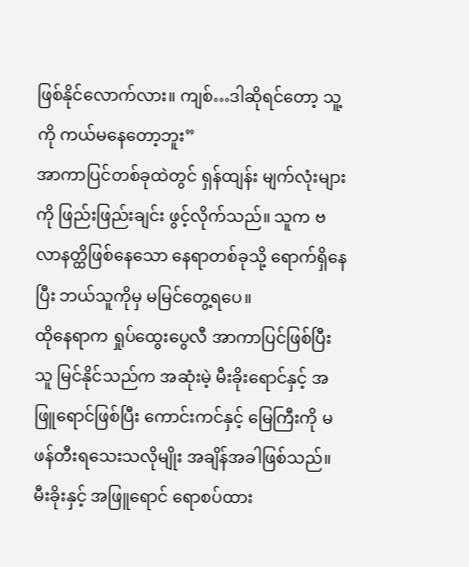ဖြစ်နိုင်လောက်လား။ ကျစ်…ဒါဆိုရင်တော့ သူ့ကို ကယ်မနေတော့ဘူး”
အာကာပြင်တစ်ခုထဲတွင် ရှန်ထျန်း မျက်လုံးများကို ဖြည်းဖြည်းချင်း ဖွင့်လိုက်သည်။ သူက ဗလာနတ္ထိဖြစ်နေသော နေရာတစ်ခုသို့ ရောက်ရှိနေပြီး ဘယ်သူကိုမှ မမြင်တွေ့ရပေ။
ထိုနေရာက ရှုပ်ထွေးပွေလီ အာကာပြင်ဖြစ်ပြီး သူ မြင်နိုင်သည်က အဆုံးမဲ့ မီးခိုးရောင်နှင့် အဖြူရောင်ဖြစ်ပြီး ကောင်းကင်နှင့် မြေကြီးကို မဖန်တီးရသေးသလိုမျိုး အချိန်အခါဖြစ်သည်။
မီးခိုးနှင့် အဖြူရောင် ရောစပ်ထား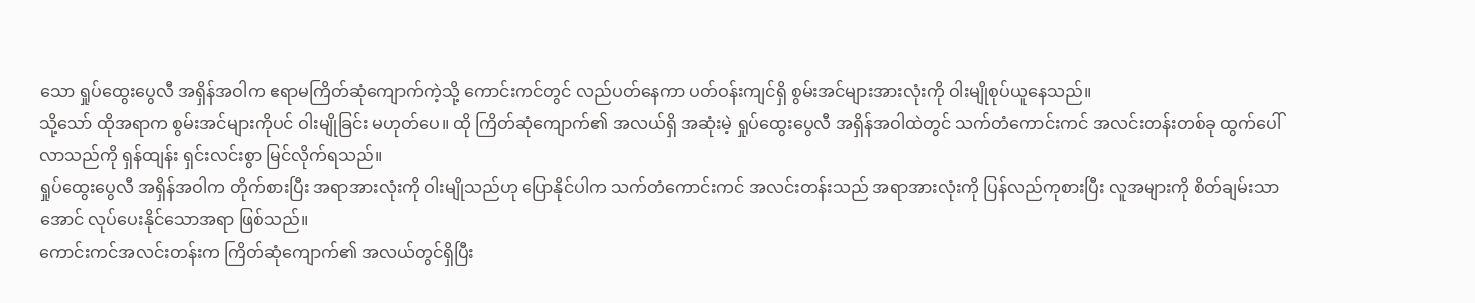သော ရှုပ်ထွေးပွေလီ အရှိန်အဝါက ဧရာမကြိတ်ဆုံကျောက်ကဲ့သို့ ကောင်းကင်တွင် လည်ပတ်နေကာ ပတ်ဝန်းကျင်ရှိ စွမ်းအင်များအားလုံးကို ဝါးမျိုစုပ်ယူနေသည်။
သို့သော် ထိုအရာက စွမ်းအင်များကိုပင် ဝါးမျိုခြင်း မဟုတ်ပေ။ ထို ကြိတ်ဆုံကျောက်၏ အလယ်ရှိ အဆုံးမဲ့ ရှုပ်ထွေးပွေလီ အရှိန်အဝါထဲတွင် သက်တံကောင်းကင် အလင်းတန်းတစ်ခု ထွက်ပေါ်လာသည်ကို ရှန်ထျန်း ရှင်းလင်းစွာ မြင်လိုက်ရသည်။
ရှုပ်ထွေးပွေလီ အရှိန်အဝါက တိုက်စားပြီး အရာအားလုံးကို ဝါးမျိုသည်ဟု ပြောနိုင်ပါက သက်တံကောင်းကင် အလင်းတန်းသည် အရာအားလုံးကို ပြန်လည်ကုစားပြီး လူအများကို စိတ်ချမ်းသာအောင် လုပ်ပေးနိုင်သောအရာ ဖြစ်သည်။
ကောင်းကင်အလင်းတန်းက ကြိတ်ဆုံကျောက်၏ အလယ်တွင်ရှိပြီး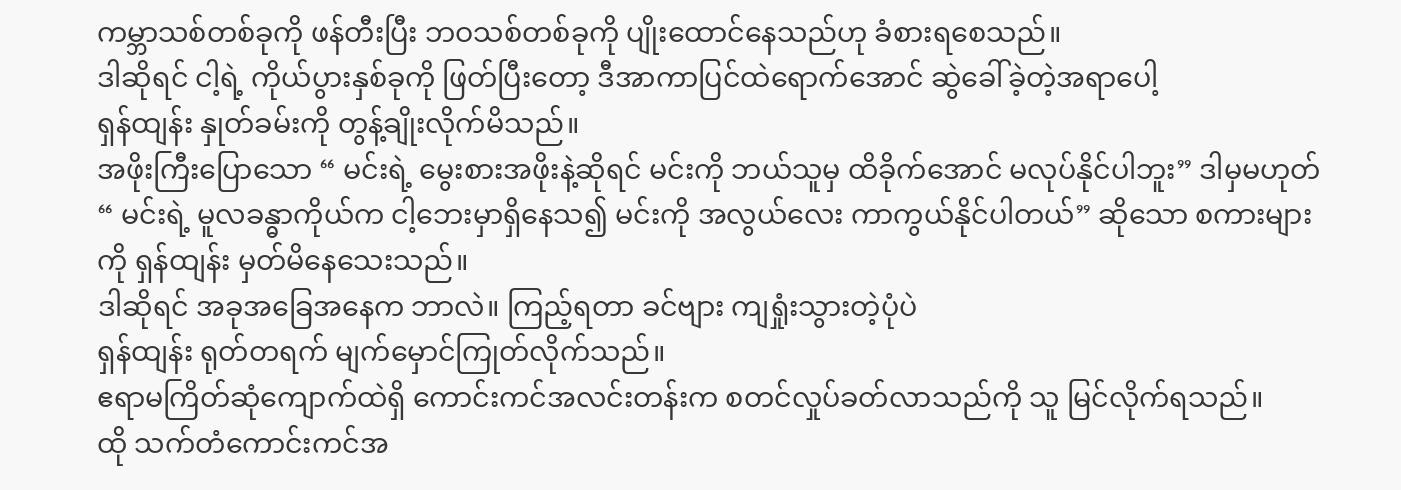ကမ္ဘာသစ်တစ်ခုကို ဖန်တီးပြီး ဘဝသစ်တစ်ခုကို ပျိုးထောင်နေသည်ဟု ခံစားရစေသည်။
ဒါဆိုရင် ငါ့ရဲ့ ကိုယ်ပွားနှစ်ခုကို ဖြတ်ပြီးတော့ ဒီအာကာပြင်ထဲရောက်အောင် ဆွဲခေါ်ခဲ့တဲ့အရာပေါ့
ရှန်ထျန်း နှုတ်ခမ်းကို တွန့်ချိုးလိုက်မိသည်။
အဖိုးကြီးပြောသော “ မင်းရဲ့ မွေးစားအဖိုးနဲ့ဆိုရင် မင်းကို ဘယ်သူမှ ထိခိုက်အောင် မလုပ်နိုင်ပါဘူး” ဒါမှမဟုတ် “ မင်းရဲ့ မူလခန္ဓာကိုယ်က ငါ့ဘေးမှာရှိနေသ၍ မင်းကို အလွယ်လေး ကာကွယ်နိုင်ပါတယ်” ဆိုသော စကားများကို ရှန်ထျန်း မှတ်မိနေသေးသည်။
ဒါဆိုရင် အခုအခြေအနေက ဘာလဲ။ ကြည့်ရတာ ခင်ဗျား ကျရှုံးသွားတဲ့ပုံပဲ
ရှန်ထျန်း ရုတ်တရက် မျက်မှောင်ကြုတ်လိုက်သည်။
ဧရာမကြိတ်ဆုံကျောက်ထဲရှိ ကောင်းကင်အလင်းတန်းက စတင်လှုပ်ခတ်လာသည်ကို သူ မြင်လိုက်ရသည်။
ထို သက်တံကောင်းကင်အ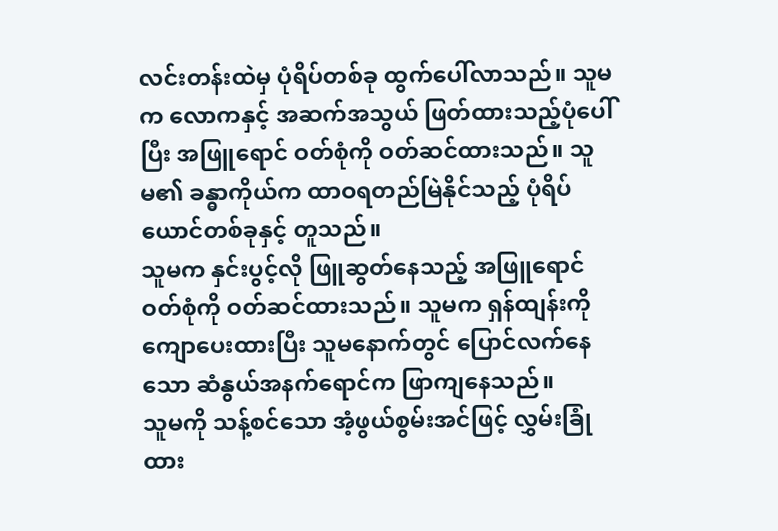လင်းတန်းထဲမှ ပုံရိပ်တစ်ခု ထွက်ပေါ်လာသည်။ သူမက လောကနှင့် အဆက်အသွယ် ဖြတ်ထားသည့်ပုံပေါ်ပြီး အဖြူရောင် ဝတ်စုံကို ဝတ်ဆင်ထားသည်။ သူမ၏ ခန္ဓာကိုယ်က ထာဝရတည်မြဲနိုင်သည့် ပုံရိပ်ယောင်တစ်ခုနှင့် တူသည်။
သူမက နှင်းပွင့်လို ဖြူဆွတ်နေသည့် အဖြူရောင် ဝတ်စုံကို ဝတ်ဆင်ထားသည်။ သူမက ရှန်ထျန်းကို ကျောပေးထားပြီး သူမနောက်တွင် ပြောင်လက်နေသော ဆံနွယ်အနက်ရောင်က ဖြာကျနေသည်။
သူမကို သန့်စင်သော အံ့ဖွယ်စွမ်းအင်ဖြင့် လွှမ်းခြုံထား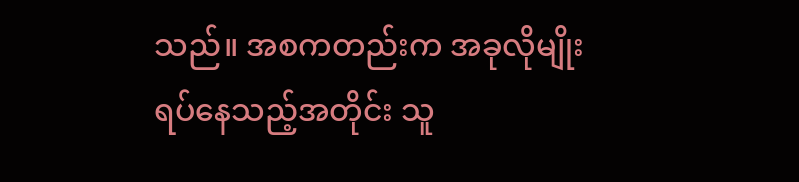သည်။ အစကတည်းက အခုလိုမျိုး ရပ်နေသည့်အတိုင်း သူ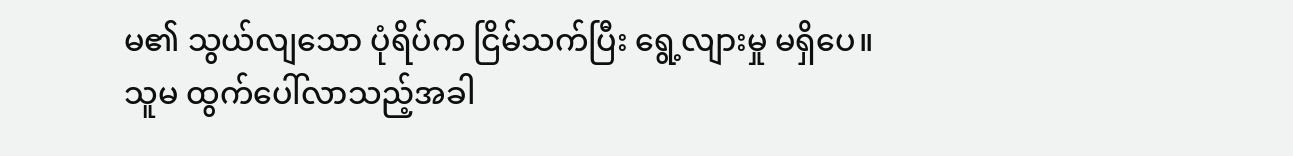မ၏ သွယ်လျသော ပုံရိပ်က ငြိမ်သက်ပြီး ရွေ့လျားမှု မရှိပေ။
သူမ ထွက်ပေါ်လာသည့်အခါ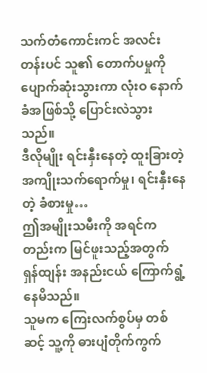သက်တံကောင်းကင် အလင်းတန်းပင် သူ၏ တောက်ပမှုကို ပျောက်ဆုံးသွားကာ လုံးဝ နောက်ခံအဖြစ်သို့ ပြောင်းလဲသွားသည်။
ဒီလိုမျိုး ရင်းနှီးနေတဲ့ ထူးခြားတဲ့ အကျိုးသက်ရောက်မှု၊ ရင်းနှီးနေတဲ့ ခံစားမှု…
ဤအမျိုးသမီးကို အရင်ကတည်းက မြင်ဖူးသည့်အတွက် ရှန်ထျန်း အနည်းငယ် ကြောက်ရွံ့နေမိသည်။
သူမက ကြေးလက်စွပ်မှ တစ်ဆင့် သူ့ကို ဓားပျံတိုက်ကွက်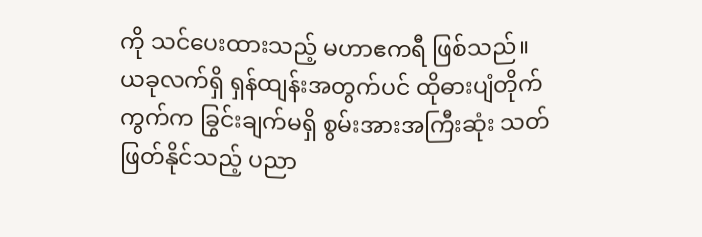ကို သင်ပေးထားသည့် မဟာဧကရီ ဖြစ်သည်။
ယခုလက်ရှိ ရှန်ထျန်းအတွက်ပင် ထိုဓားပျံတိုက်ကွက်က ခြွင်းချက်မရှိ စွမ်းအားအကြီးဆုံး သတ်ဖြတ်နိုင်သည့် ပညာ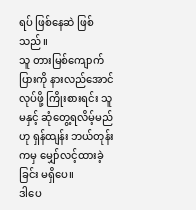ရပ် ဖြစ်နေဆဲ ဖြစ်သည်။
သူ တားမြစ်ကျောက်ပြားကို နားလည်အောင်လုပ်ဖို့ ကြိုးစားရင်း သူမနှင့် ဆုံတွေ့ရလိမ့်မည်ဟု ရှန်ထျန်း ဘယ်တုန်းကမှ မျှော်လင့်ထားခဲ့ခြင်း မရှိပေ။
ဒါပေ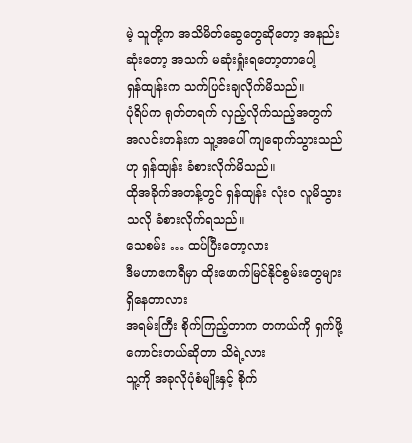မဲ့ သူတို့က အသိမိတ်ဆွေတွေဆိုတော့ အနည်းဆုံးတော့ အသက် မဆုံးရှုံးရတော့တာပေါ့
ရှန်ထျန်းက သက်ပြင်းချလိုက်မိသည်။
ပုံရိပ်က ရုတ်တရက် လှည့်လိုက်သည့်အတွက် အလင်းတန်းက သူ့အပေါ် ကျရောက်သွားသည်ဟု ရှန်ထျန်း ခံစားလိုက်မိသည်။
ထိုအခိုက်အတန့်တွင် ရှန်ထျန်း လုံးဝ လူမိသွားသလို ခံစားလိုက်ရသည်။
သေစမ်း … ထပ်ပြီးတော့လား
ဒီမဟာဧကရီမှာ ထိုးဖောက်မြင်နိုင်စွမ်းတွေများ ရှိနေတာလား
အရမ်းကြီး စိုက်ကြည့်တာက တကယ်ကို ရှက်ဖို့ကောင်းတယ်ဆိုတာ သိရဲ့လား
သူ့ကို အခုလိုပုံစံမျိုးနှင့် စိုက်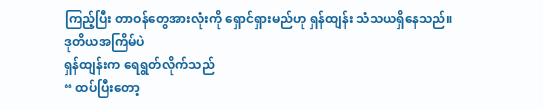ကြည့်ပြီး တာဝန်တွေအားလုံးကို ရှောင်ရှားမည်ဟု ရှန်ထျန်း သံသယရှိနေသည်။
ဒုတိယအကြိမ်ပဲ
ရှန်ထျန်းက ရေရွတ်လိုက်သည်
“ ထပ်ပြီးတော့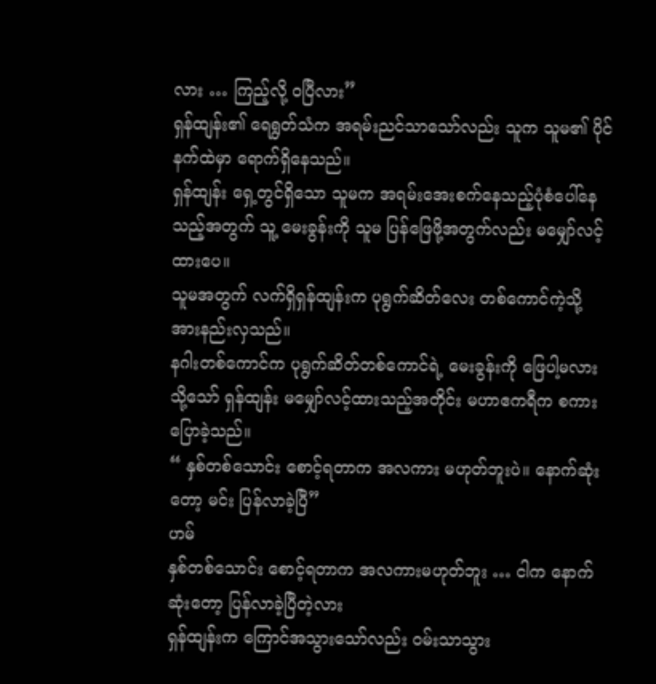လား … ကြည့်လို့ ဝပြီလား”
ရှန်ထျန်း၏ ရေရွတ်သံက အရမ်းညင်သာသော်လည်း သူက သူမ၏ ပိုင်နက်ထဲမှာ ရောက်ရှိနေသည်။
ရှန်ထျန်း ရှေ့တွင်ရှိသော သူမက အရမ်းအေးစက်နေသည့်ပုံစံပေါ်နေသည့်အတွက် သူ့ မေးခွန်းကို သူမ ပြန်ဖြေဖို့အတွက်လည်း မမျှော်လင့်ထားပေ။
သူမအတွက် လက်ရှိရှန်ထျန်းက ပုရွက်ဆိတ်လေး တစ်ကောင်ကဲ့သို့ အားနည်းလှသည်။
နဂါးတစ်ကောင်က ပုရွက်ဆိတ်တစ်ကောင်ရဲ့ မေးခွန်းကို ဖြေပါ့မလား
သို့သော် ရှန်ထျန်း မမျှော်လင့်ထားသည့်အတိုင်း မဟာဧကရီက စကားပြောခဲ့သည်။
“ နှစ်တစ်သောင်း စောင့်ရတာက အလကား မဟုတ်ဘူးပဲ။ နောက်ဆုံးတော့ မင်း ပြန်လာခဲ့ပြီ”
ဟမ်
နှစ်တစ်သောင်း စောင့်ရတာက အလကားမဟုတ်ဘူး … ငါက နောက်ဆုံးတော့ ပြန်လာခဲ့ပြီတဲ့လား
ရှန်ထျန်းက ကြောင်အသွားသော်လည်း ဝမ်းသာသွား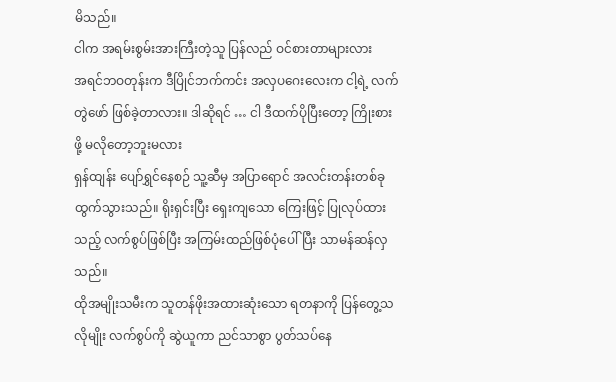မိသည်။
ငါက အရမ်းစွမ်းအားကြီးတဲ့သူ ပြန်လည် ဝင်စားတာများလား
အရင်ဘဝတုန်းက ဒီပြိုင်ဘက်ကင်း အလှပဂေးလေးက ငါ့ရဲ့ လက်တွဲဖော် ဖြစ်ခဲ့တာလား။ ဒါဆိုရင် … ငါ ဒီထက်ပိုပြီးတော့ ကြိုးစားဖို့ မလိုတော့ဘူးမလား
ရှန်ထျန်း ပျော်ရွှင်နေစဉ် သူ့ဆီမှ အပြာရောင် အလင်းတန်းတစ်ခုထွက်သွားသည်။ ရိုးရှင်းပြီး ရှေးကျသော ကြေးဖြင့် ပြုလုပ်ထားသည့် လက်စွပ်ဖြစ်ပြီး အကြမ်းထည်ဖြစ်ပုံပေါ်ပြီး သာမန်ဆန်လှသည်။
ထိုအမျိုးသမီးက သူတန်ဖိုးအထားဆုံးသော ရတနာကို ပြန်တွေ့သလိုမျိုး လက်စွပ်ကို ဆွဲယူကာ ညင်သာစွာ ပွတ်သပ်နေ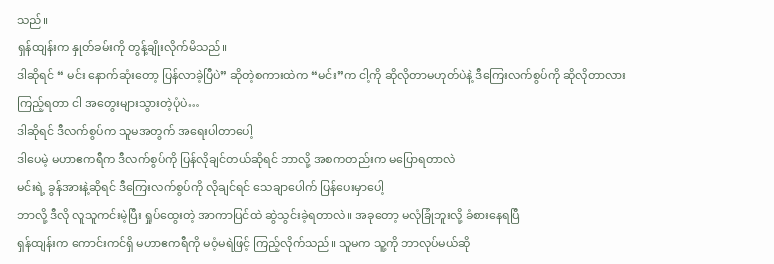သည်။
ရှန်ထျန်းက နှုတ်ခမ်းကို တွန့်ချိုးလိုက်မိသည်။
ဒါဆိုရင် “ မင်း နောက်ဆုံးတော့ ပြန်လာခဲ့ပြီပဲ” ဆိုတဲ့စကားထဲက “မင်း”က ငါ့ကို ဆိုလိုတာမဟုတ်ပဲနဲ့ ဒီကြေးလက်စွပ်ကို ဆိုလိုတာလား
ကြည့်ရတာ ငါ အတွေးများသွားတဲ့ပုံပဲ…
ဒါဆိုရင် ဒီလက်စွပ်က သူမအတွက် အရေးပါတာပေါ့
ဒါပေမဲ့ မဟာဧကရီက ဒီလက်စွပ်ကို ပြန်လိုချင်တယ်ဆိုရင် ဘာလို့ အစကတည်းက မပြောရတာလဲ
မင်းရဲ့ ခွန်အားနဲ့ဆိုရင် ဒီကြေးလက်စွပ်ကို လိုချင်ရင် သေချာပေါက် ပြန်ပေးမှာပေါ့
ဘာလို့ ဒီလို လူသူကင်းမဲ့ပြီး ရှုပ်ထွေးတဲ့ အာကာပြင်ထဲ ဆွဲသွင်းခဲ့ရတာလဲ။ အခုတော့ မလုံခြုံဘူးလို့ ခံစားနေရပြီ
ရှန်ထျန်းက ကောင်းကင်ရှိ မဟာဧကရီကို မဝံ့မရဲဖြင့် ကြည့်လိုက်သည်။ သူမက သူ့ကို ဘာလုပ်မယ်ဆို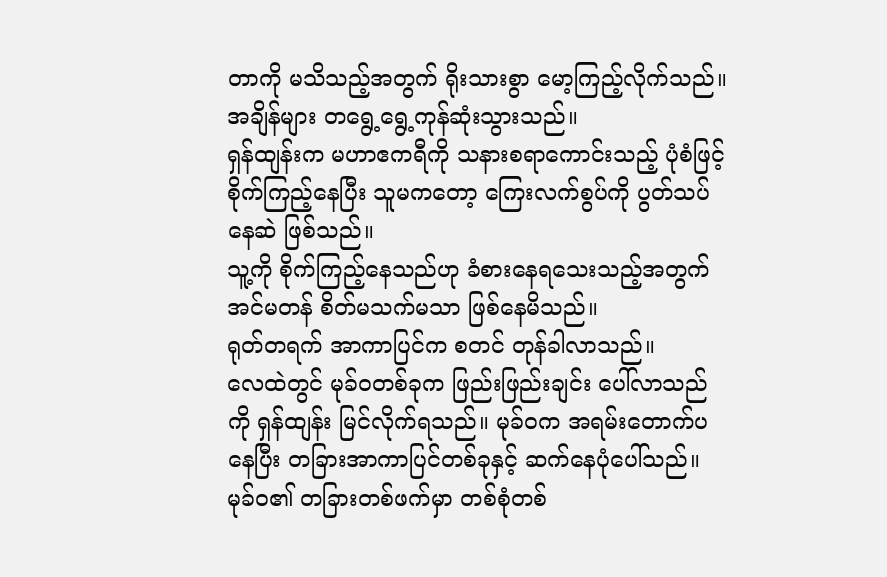တာကို မသိသည့်အတွက် ရိုးသားစွာ မော့ကြည့်လိုက်သည်။
အချိန်များ တရွေ့ရွေ့ကုန်ဆုံးသွားသည်။
ရှန်ထျန်းက မဟာဧကရီကို သနားစရာကောင်းသည့် ပုံစံဖြင့် စိုက်ကြည့်နေပြီး သူမကတော့ ကြေးလက်စွပ်ကို ပွတ်သပ်နေဆဲ ဖြစ်သည်။
သူ့ကို စိုက်ကြည့်နေသည်ဟု ခံစားနေရသေးသည့်အတွက် အင်မတန် စိတ်မသက်မသာ ဖြစ်နေမိသည်။
ရုတ်တရက် အာကာပြင်က စတင် တုန်ခါလာသည်။
လေထဲတွင် မုခ်ဝတစ်ခုက ဖြည်းဖြည်းချင်း ပေါ်လာသည်ကို ရှန်ထျန်း မြင်လိုက်ရသည်။ မုခ်ဝက အရမ်းတောက်ပနေပြီး တခြားအာကာပြင်တစ်ခုနှင့် ဆက်နေပုံပေါ်သည်။
မုခ်ဝ၏ တခြားတစ်ဖက်မှာ တစ်စုံတစ်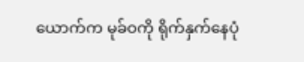ယောက်က မုခ်ဝကို ရိုက်နှက်နေပုံ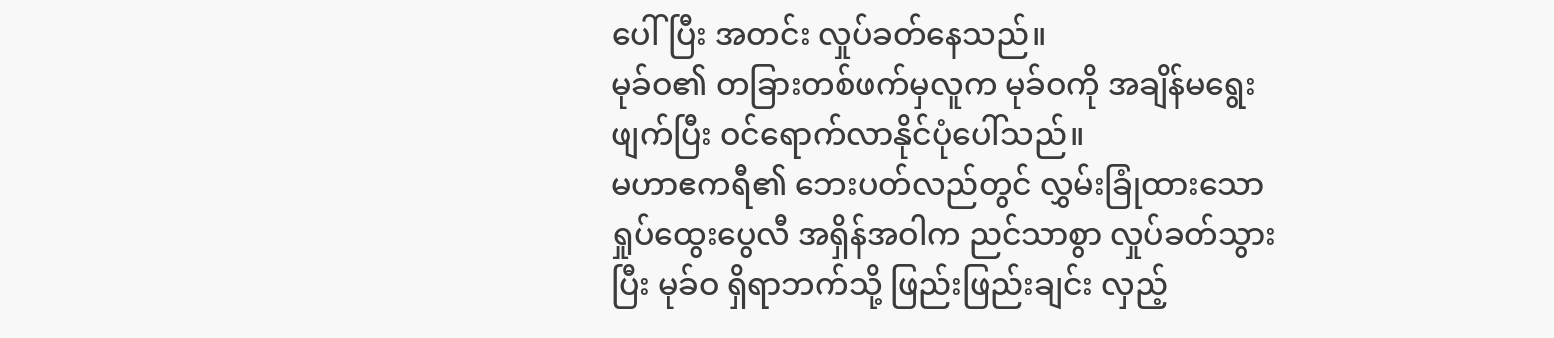ပေါ်ပြီး အတင်း လှုပ်ခတ်နေသည်။
မုခ်ဝ၏ တခြားတစ်ဖက်မှလူက မုခ်ဝကို အချိန်မရွေးဖျက်ပြီး ဝင်ရောက်လာနိုင်ပုံပေါ်သည်။
မဟာဧကရီ၏ ဘေးပတ်လည်တွင် လွှမ်းခြုံထားသော ရှုပ်ထွေးပွေလီ အရှိန်အဝါက ညင်သာစွာ လှုပ်ခတ်သွားပြီး မုခ်ဝ ရှိရာဘက်သို့ ဖြည်းဖြည်းချင်း လှည့်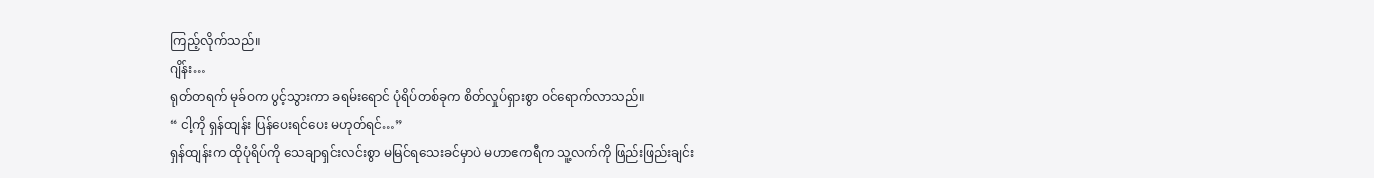ကြည့်လိုက်သည်။
ဂျိန်း…
ရုတ်တရက် မုခ်ဝက ပွင့်သွားကာ ခရမ်းရောင် ပုံရိပ်တစ်ခုက စိတ်လှုပ်ရှားစွာ ဝင်ရောက်လာသည်။
“ ငါ့ကို ရှန်ထျန်း ပြန်ပေးရင်ပေး မဟုတ်ရင်…”
ရှန်ထျန်းက ထိုပုံရိပ်ကို သေချာရှင်းလင်းစွာ မမြင်ရသေးခင်မှာပဲ မဟာဧကရီက သူ့လက်ကို ဖြည်းဖြည်းချင်း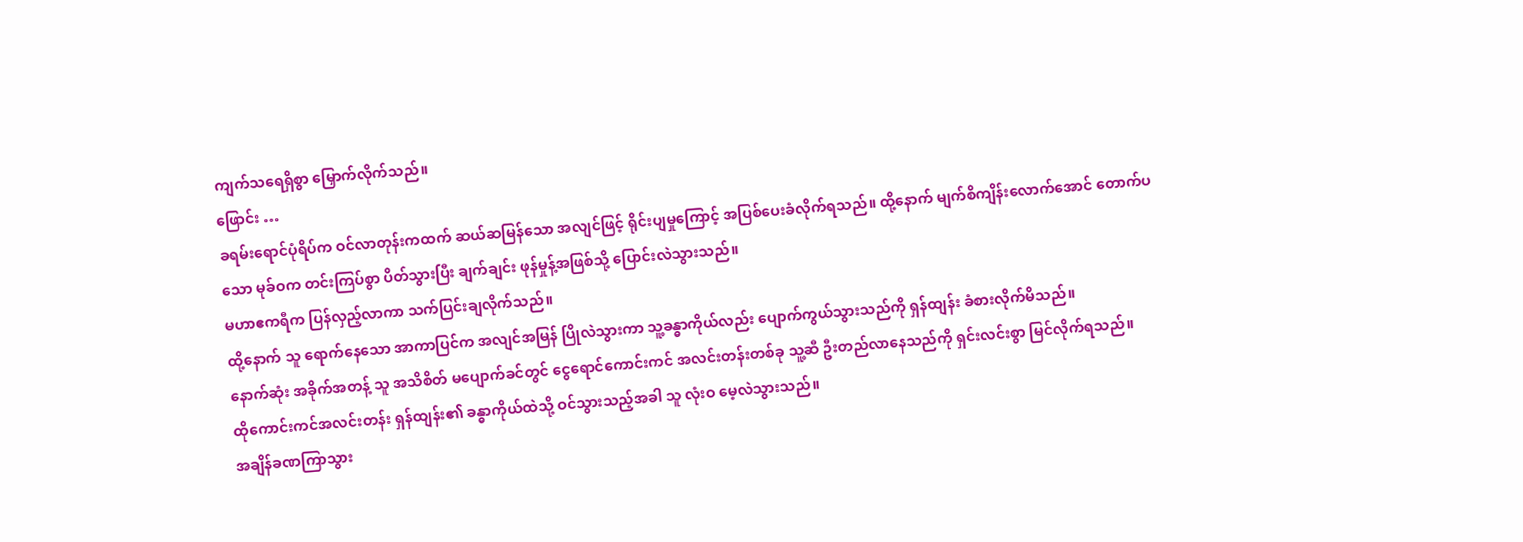ကျက်သရေရှိစွာ မြှောက်လိုက်သည်။
ဖြောင်း …
ခရမ်းရောင်ပုံရိပ်က ဝင်လာတုန်းကထက် ဆယ်ဆမြန်သော အလျင်ဖြင့် ရိုင်းပျမှုကြောင့် အပြစ်ပေးခံလိုက်ရသည်။ ထို့နောက် မျက်စိကျိန်းလောက်အောင် တောက်ပသော မုခ်ဝက တင်းကြပ်စွာ ပိတ်သွားပြီး ချက်ချင်း ဖုန်မှုန့်အဖြစ်သို့ ပြောင်းလဲသွားသည်။
မဟာဧကရီက ပြန်လှည့်လာကာ သက်ပြင်းချလိုက်သည်။
ထို့နောက် သူ ရောက်နေသော အာကာပြင်က အလျင်အမြန် ပြိုလဲသွားကာ သူ့ခန္ဓာကိုယ်လည်း ပျောက်ကွယ်သွားသည်ကို ရှန်ထျန်း ခံစားလိုက်မိသည်။
နောက်ဆုံး အခိုက်အတန့် သူ အသိစိတ် မပျောက်ခင်တွင် ငွေရောင်ကောင်းကင် အလင်းတန်းတစ်ခု သူ့ဆီ ဦးတည်လာနေသည်ကို ရှင်းလင်းစွာ မြင်လိုက်ရသည်။
ထိုကောင်းကင်အလင်းတန်း ရှန်ထျန်း၏ ခန္ဓာကိုယ်ထဲသို့ ဝင်သွားသည့်အခါ သူ လုံးဝ မေ့လဲသွားသည်။
အချိန်ခဏကြာသွား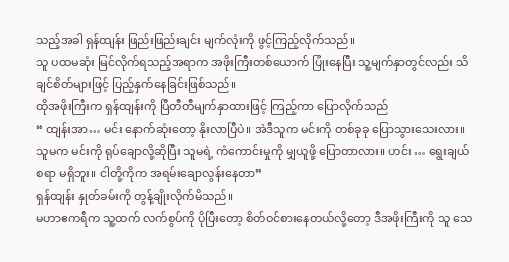သည့်အခါ ရှန်ထျန်း ဖြည်းဖြည်းချင်း မျက်လုံးကို ဖွင့်ကြည့်လိုက်သည်။
သူ ပထမဆုံး မြင်လိုက်ရသည့်အရာက အဖိုးကြီးတစ်ယောက် ပြုံးနေပြီး သူ့မျက်နှာတွင်လည်း သိချင်စိတ်များဖြင့် ပြည့်နှက်နေခြင်းဖြစ်သည်။
ထိုအဖိုးကြီးက ရှန်ထျန်းကို ပြီတီတီမျက်နှာထားဖြင့် ကြည့်ကာ ပြောလိုက်သည်
“ ထျန်းအာ… မင်း နောက်ဆုံးတော့ နိုးလာပြီပဲ။ အဲဒီသူက မင်းကို တစ်ခုခု ပြောသွားသေးလား။ သူမက မင်းကို ရုပ်ချောလို့ဆိုပြီး သူမရဲ့ ကံကောင်းမှုကို မျှယူဖို့ ပြောတာလား။ ဟင်း … ရွေးချယ်စရာ မရှိဘူး။ ငါတို့ကိုက အရမ်းချောလွန်းနေတာ”
ရှန်ထျန်း နှုတ်ခမ်းကို တွန့်ချိုးလိုက်မိသည်။
မဟာဧကရီက သူ့ထက် လက်စွပ်ကို ပိုပြီးတော့ စိတ်ဝင်စားနေတယ်လို့တော့ ဒီအဖိုးကြီးကို သူ သေ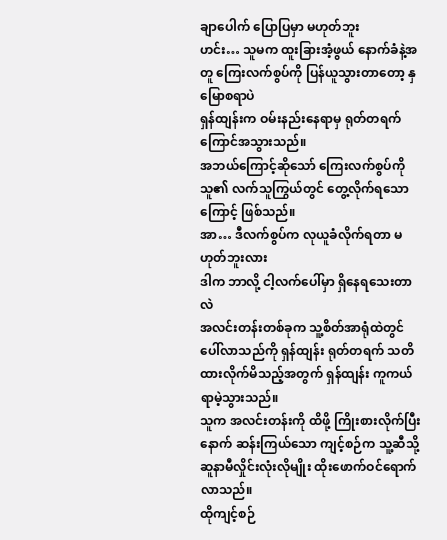ချာပေါက် ပြောပြမှာ မဟုတ်ဘူး
ဟင်း… သူမက ထူးခြားအံ့ဖွယ် နောက်ခံနဲ့အတူ ကြေးလက်စွပ်ကို ပြန်ယူသွားတာတော့ နှမြောစရာပဲ
ရှန်ထျန်းက ဝမ်းနည်းနေရာမှ ရုတ်တရက် ကြောင်အသွားသည်။
အဘယ်ကြောင့်ဆိုသော် ကြေးလက်စွပ်ကို သူ၏ လက်သူကြွယ်တွင် တွေ့လိုက်ရသောကြောင့် ဖြစ်သည်။
အာ… ဒီလက်စွပ်က လုယူခံလိုက်ရတာ မဟုတ်ဘူးလား
ဒါက ဘာလို့ ငါ့လက်ပေါ်မှာ ရှိနေရသေးတာလဲ
အလင်းတန်းတစ်ခုက သူ့စိတ်အာရုံထဲတွင် ပေါ်လာသည်ကို ရှန်ထျန်း ရုတ်တရက် သတိထားလိုက်မိသည့်အတွက် ရှန်ထျန်း ကူကယ်ရာမဲ့သွားသည်။
သူက အလင်းတန်းကို ထိဖို့ ကြိုးစားလိုက်ပြီးနောက် ဆန်းကြယ်သော ကျင့်စဉ်က သူ့ဆီသို့ ဆူနာမီလှိုင်းလုံးလိုမျိုး ထိုးဖောက်ဝင်ရောက်လာသည်။
ထိုကျင့်စဉ်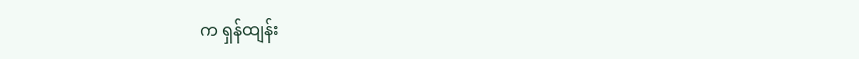က ရှန်ထျန်း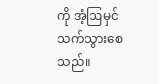ကို အံ့ဩမှင်သက်သွားစေသည်။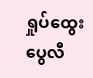ရှုပ်ထွေးပွေလီ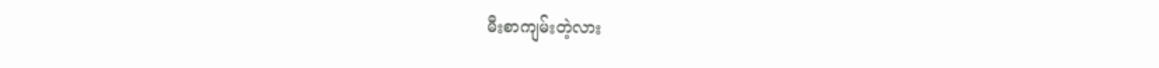မီးစာကျမ်းတဲ့လား